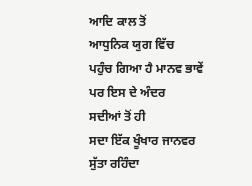ਆਦਿ ਕਾਲ ਤੋਂ
ਆਧੁਨਿਕ ਯੁਗ ਵਿੱਚ
ਪਹੁੰਚ ਗਿਆ ਹੈ ਮਾਨਵ ਭਾਵੇਂ
ਪਰ ਇਸ ਦੇ ਅੰਦਰ
ਸਦੀਆਂ ਤੋਂ ਹੀ
ਸਦਾ ਇੱਕ ਖੂੰਖਾਰ ਜਾਨਵਰ
ਸੁੱਤਾ ਰਹਿੰਦਾ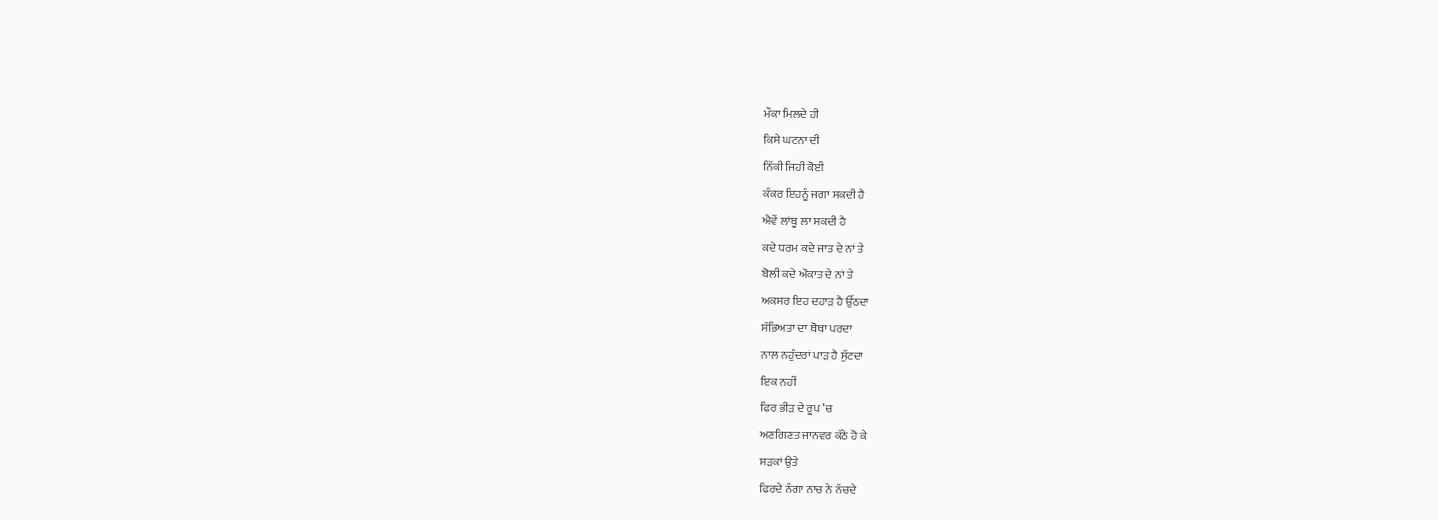ਮੌਕਾ ਮਿਲਦੇ ਹੀ
ਕਿਸੇ ਘਟਨਾ ਦੀ
ਨਿੱਕੀ ਜਿਹੀ ਕੋਈ
ਕੰਕਰ ਇਹਨੂੰ ਜਗਾ ਸਕਦੀ ਹੈ
ਐਵੇਂ ਲਾਂਬੂ ਲਾ ਸਕਦੀ ਹੈ
ਕਦੇ ਧਰਮ ਕਦੇ ਜਾਤ ਦੇ ਨਾਂ ਤੇ
ਬੋਲੀ ਕਦੇ ਔਕਾਤ ਦੇ ਨਾਂ ਤੇ
ਅਕਸਰ ਇਹ ਦਹਾੜ ਹੈ ਉੱਠਦਾ
ਸੱਭਿਅਤਾ ਦਾ ਥੋਥਾ ਪਰਦਾ
ਨਾਲ ਨਹੁੰਦਰਾਂ ਪਾੜ ਹੈ ਸੁੱਟਦਾ
ਇਕ ਨਹੀਂ
ਫਿਰ ਭੀੜ ਦੇ ਰੂਪ ’ਚ
ਅਣਗਿਣਤ ਜਾਨਵਰ ਕੱਠੇ ਹੋ ਕੇ
ਸੜਕਾਂ ਉਤੇ
ਫਿਰਦੇ ਨੰਗਾ ਨਾਚ ਨੇ ਨੱਚਦੇ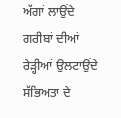ਅੱਗਾਂ ਲਾਉਂਦੇ
ਗਰੀਬਾਂ ਦੀਆਂ ਰੇੜ੍ਹੀਆਂ ਉਲਟਾਉਂਦੇ
ਸੱਭਿਅਤਾ ਦੇ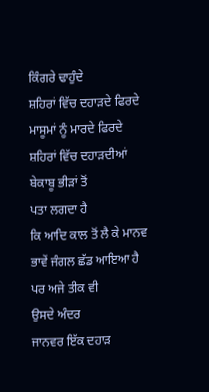ਕਿੰਗਰੇ ਢਾਹੁੰਦੇ
ਸ਼ਹਿਰਾਂ ਵਿੱਚ ਦਹਾੜਦੇ ਫਿਰਦੇ
ਮਾਸੂਮਾਂ ਨੂੰ ਮਾਰਦੇ ਫਿਰਦੇ
ਸ਼ਹਿਰਾਂ ਵਿੱਚ ਦਹਾੜਦੀਆਂ
ਬੇਕਾਬੂ ਭੀੜਾਂ ਤੋਂ
ਪਤਾ ਲਗਦਾ ਹੈ
ਕਿ ਆਦਿ ਕਾਲ ਤੋਂ ਲੈ ਕੇ ਮਾਨਵ
ਭਾਵੇਂ ਜੰਗਲ ਛੱਡ ਆਇਆ ਹੈ
ਪਰ ਅਜੇ ਤੀਕ ਵੀ
ਉਸਦੇ ਅੰਦਰ
ਜਾਨਵਰ ਇੱਕ ਦਹਾੜ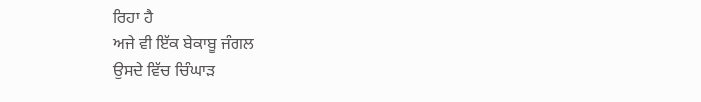ਰਿਹਾ ਹੈ
ਅਜੇ ਵੀ ਇੱਕ ਬੇਕਾਬੂ ਜੰਗਲ
ਉਸਦੇ ਵਿੱਚ ਚਿੰਘਾੜ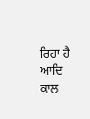ਰਿਹਾ ਹੈ
ਆਦਿ ਕਾਲ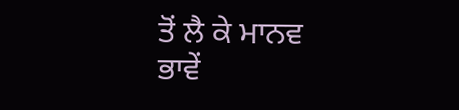ਤੋਂ ਲੈ ਕੇ ਮਾਨਵ
ਭਾਵੇਂ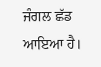ਜੰਗਲ ਛੱਡ ਆਇਆ ਹੈ।